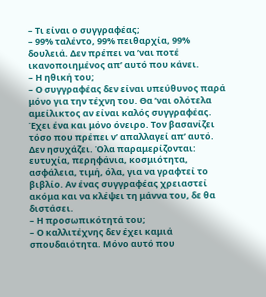– Τι είναι ο συγγραφέας;
– 99% ταλέντο, 99% πειθαρχία, 99% δουλειά. Δεν πρέπει να ’ναι ποτέ ικανοποιημένος απ’ αυτό που κάνει.
– Η ηθική του;
– Ο συγγραφέας δεν είναι υπεύθυνος παρά μόνο για την τέχνη του. Θα ’ναι ολότελα αμείλικτος αν είναι καλός συγγραφέας. Έχει ένα και μόνο όνειρο. Τον βασανίζει τόσο που πρέπει ν’ απαλλαγεί απ’ αυτό. Δεν ησυχάζει. Όλα παραμερίζονται: ευτυχία, περηφάνια, κοσμιότητα, ασφάλεια, τιμή, όλα, για να γραφτεί το βιβλίο. Αν ένας συγγραφέας χρειαστεί ακόμα και να κλέψει τη μάννα του, δε θα διστάσει.
– Η προσωπικότητά του;
– Ο καλλιτέχνης δεν έχει καμιά σπουδαιότητα. Μόνο αυτό που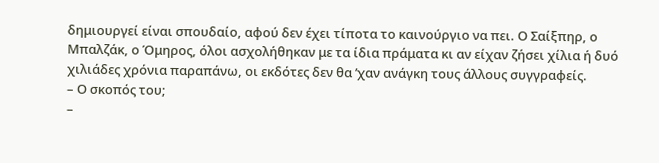δημιουργεί είναι σπουδαίο, αφού δεν έχει τίποτα το καινούργιο να πει. Ο Σαίξπηρ, ο Μπαλζάκ, ο Όμηρος, όλοι ασχολήθηκαν με τα ίδια πράματα κι αν είχαν ζήσει χίλια ή δυό χιλιάδες χρόνια παραπάνω, οι εκδότες δεν θα ’χαν ανάγκη τους άλλους συγγραφείς.
– Ο σκοπός του;
–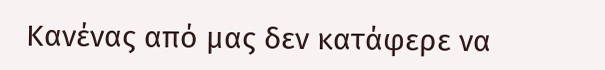Κανένας από μας δεν κατάφερε να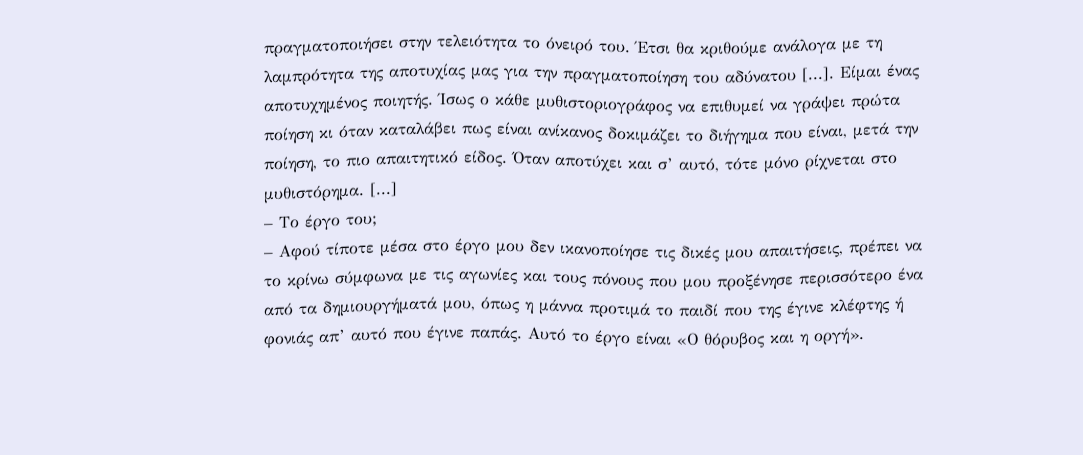πραγματοποιήσει στην τελειότητα το όνειρό του. Έτσι θα κριθούμε ανάλογα με τη λαμπρότητα της αποτυχίας μας για την πραγματοποίηση του αδύνατου [...]. Είμαι ένας αποτυχημένος ποιητής. Ίσως ο κάθε μυθιστοριογράφος να επιθυμεί να γράψει πρώτα ποίηση κι όταν καταλάβει πως είναι ανίκανος δοκιμάζει το διήγημα που είναι, μετά την ποίηση, το πιο απαιτητικό είδος. Όταν αποτύχει και σ’ αυτό, τότε μόνο ρίχνεται στο μυθιστόρημα. [...]
– Το έργο του;
– Αφού τίποτε μέσα στο έργο μου δεν ικανοποίησε τις δικές μου απαιτήσεις, πρέπει να το κρίνω σύμφωνα με τις αγωνίες και τους πόνους που μου προξένησε περισσότερο ένα από τα δημιουργήματά μου, όπως η μάννα προτιμά το παιδί που της έγινε κλέφτης ή φονιάς απ’ αυτό που έγινε παπάς. Αυτό το έργο είναι «Ο θόρυβος και η οργή».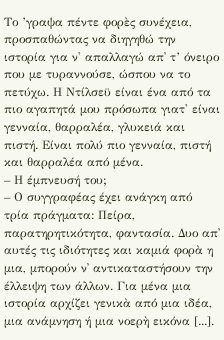Το ’γραψα πέντε φορὲς συνέχεια, προσπαθώντας να διηγηθώ την ιστορία για ν' απαλλαγώ απ᾿ τ’ όνειρο που με τυραννούσε, ώσπου να το πετύχω. Η Ντίλσεϋ είναι ένα από τα πιο αγαπητά μου πρόσωπα γιατ' είναι γενναία, θαρραλέα, γλυκειά και πιστή. Είναι πολύ πιο γενναία, πιστή και θαρραλέα από μένα.
– Η έμπνευσή του;
– Ο συγγραφέας έχει ανάγκη από τρία πράγματα: Πείρα, παρατηρητικότητα, φαντασία. Δυο απ᾿ αυτές τις ιδιότητες και καμιά φορὰ η μια, μπορούν ν᾿ αντικαταστήσουν την έλλειψη των άλλων. Για μένα μια ιστορία αρχίζει γενικὰ από μια ιδέα, μια ανάμνηση ή μια νοερὴ εικόνα [...].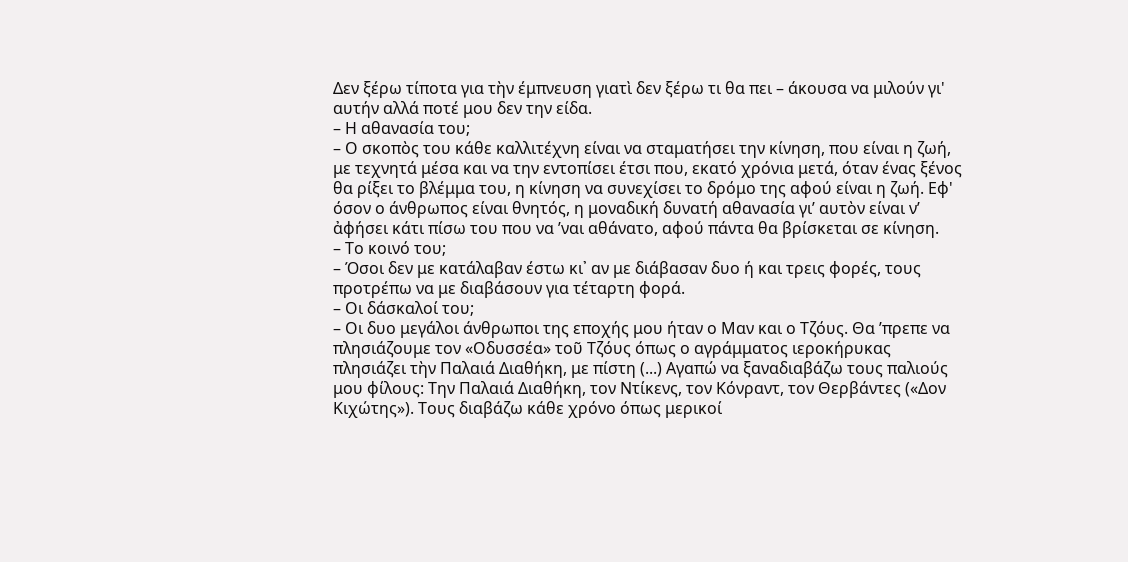Δεν ξέρω τίποτα για τὴν έμπνευση γιατὶ δεν ξέρω τι θα πει – άκουσα να μιλούν γι' αυτήν αλλά ποτέ μου δεν την είδα.
– Η αθανασία του;
– Ο σκοπὸς του κάθε καλλιτέχνη είναι να σταματήσει την κίνηση, που είναι η ζωή, με τεχνητά μέσα και να την εντοπίσει έτσι που, εκατό χρόνια μετά, όταν ένας ξένος θα ρίξει το βλέμμα του, η κίνηση να συνεχίσει το δρόμο της αφού είναι η ζωή. Εφ' όσον ο άνθρωπος είναι θνητός, η μοναδική δυνατή αθανασία γι’ αυτὸν είναι ν’ ἀφήσει κάτι πίσω του που να ’ναι αθάνατο, αφού πάντα θα βρίσκεται σε κίνηση.
– Το κοινό του;
– Όσοι δεν με κατάλαβαν έστω κι᾿ αν με διάβασαν δυο ή και τρεις φορές, τους προτρέπω να με διαβάσουν για τέταρτη φορά.
– Οι δάσκαλοί του;
– Οι δυο μεγάλοι άνθρωποι της εποχής μου ήταν ο Μαν και ο Τζόυς. Θα ’πρεπε να πλησιάζουμε τον «Οδυσσέα» τοῦ Τζόυς όπως ο αγράμματος ιεροκήρυκας πλησιάζει τὴν Παλαιά Διαθήκη, με πίστη (...) Αγαπώ να ξαναδιαβάζω τους παλιούς μου φίλους: Την Παλαιά Διαθήκη, τον Ντίκενς, τον Κόνραντ, τον Θερβάντες («Δον Κιχώτης»). Τους διαβάζω κάθε χρόνο όπως μερικοί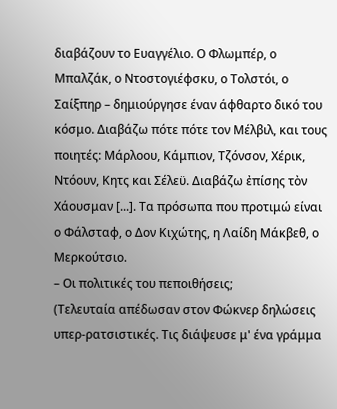διαβάζουν το Ευαγγέλιο. Ο Φλωμπέρ, ο Μπαλζάκ, ο Ντοστογιέφσκυ, ο Τολστόι, ο Σαίξπηρ – δημιούργησε έναν άφθαρτο δικό του κόσμο. Διαβάζω πότε πότε τον Μέλβιλ, και τους ποιητές: Μάρλοου, Κάμπιον, Τζόνσον, Χέρικ, Ντόουν, Κητς και Σέλεϋ. Διαβάζω ἐπίσης τὸν Χάουσμαν [...]. Τα πρόσωπα που προτιμώ είναι ο Φάλσταφ, ο Δον Κιχώτης, η Λαίδη Μάκβεθ, ο Μερκούτσιο.
– Οι πολιτικές του πεποιθήσεις;
(Τελευταία απέδωσαν στον Φώκνερ δηλώσεις υπερ-ρατσιστικές. Τις διάψευσε μ' ένα γράμμα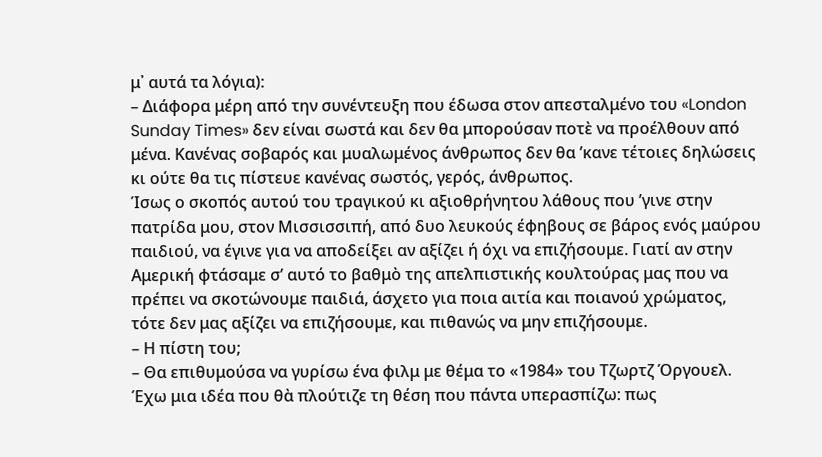μ᾿ αυτά τα λόγια):
– Διάφορα μέρη από την συνέντευξη που έδωσα στον απεσταλμένο του «London Sunday Times» δεν είναι σωστά και δεν θα μπορούσαν ποτὲ να προέλθουν από μένα. Κανένας σοβαρός και μυαλωμένος άνθρωπος δεν θα ’κανε τέτοιες δηλώσεις κι ούτε θα τις πίστευε κανένας σωστός, γερός, άνθρωπος.
Ίσως ο σκοπός αυτού του τραγικού κι αξιοθρήνητου λάθους που ’γινε στην πατρίδα μου, στον Μισσισσιπή, από δυο λευκούς έφηβους σε βάρος ενός μαύρου παιδιού, να έγινε για να αποδείξει αν αξίζει ή όχι να επιζήσουμε. Γιατί αν στην Αμερική φτάσαμε σ’ αυτό το βαθμὸ της απελπιστικής κουλτούρας μας που να πρέπει να σκοτώνουμε παιδιά, άσχετο για ποια αιτία και ποιανού χρώματος, τότε δεν μας αξίζει να επιζήσουμε, και πιθανώς να μην επιζήσουμε.
– Η πίστη του;
– Θα επιθυμούσα να γυρίσω ένα φιλμ με θέμα το «1984» του Τζωρτζ Όργουελ. Έχω μια ιδέα που θὰ πλούτιζε τη θέση που πάντα υπερασπίζω: πως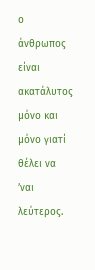ο άνθρωπος είναι ακατάλυτος μόνο και μόνο γιατί θέλει να ’ναι λεύτερος.